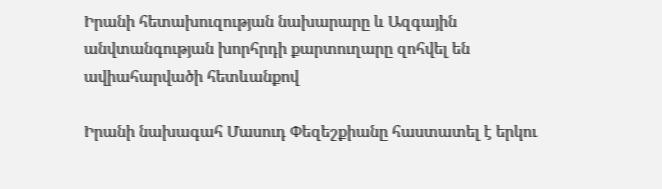Իրանի հետախուզության նախարարը և Ազգային անվտանգության խորհրդի քարտուղարը զոհվել են ավիահարվածի հետևանքով

Իրանի նախագահ Մասուդ Փեզեշքիանը հաստատել է երկու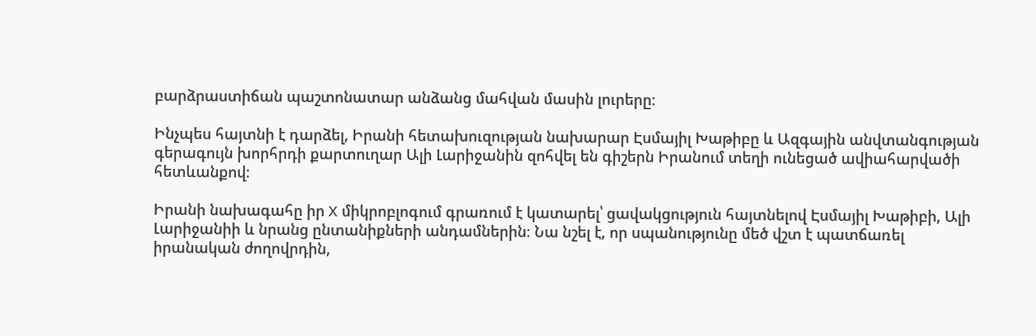բարձրաստիճան պաշտոնատար անձանց մահվան մասին լուրերը։

Ինչպես հայտնի է դարձել, Իրանի հետախուզության նախարար Էսմայիլ Խաթիբը և Ազգային անվտանգության գերագույն խորհրդի քարտուղար Ալի Լարիջանին զոհվել են գիշերն Իրանում տեղի ունեցած ավիահարվածի հետևանքով։

Իրանի նախագահը իր X միկրոբլոգում գրառում է կատարել՝ ցավակցություն հայտնելով Էսմայիլ Խաթիբի, Ալի Լարիջանիի և նրանց ընտանիքների անդամներին։ Նա նշել է, որ սպանությունը մեծ վշտ է պատճառել իրանական ժողովրդին,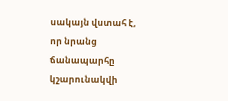սակայն վստահ է, որ նրանց ճանապարհը կշարունակվի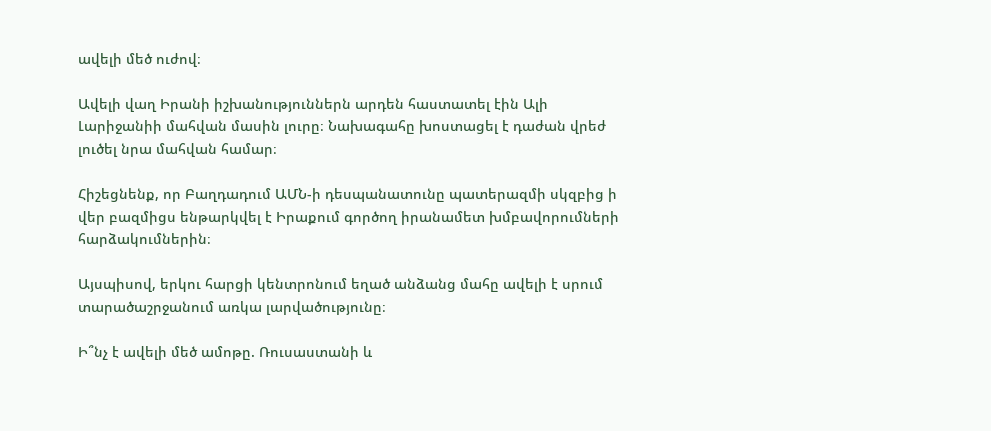ավելի մեծ ուժով։

Ավելի վաղ Իրանի իշխանություններն արդեն հաստատել էին Ալի Լարիջանիի մահվան մասին լուրը։ Նախագահը խոստացել է դաժան վրեժ լուծել նրա մահվան համար։

Հիշեցնենք, որ Բաղդադում ԱՄՆ-ի դեսպանատունը պատերազմի սկզբից ի վեր բազմիցս ենթարկվել է Իրաքում գործող իրանամետ խմբավորումների հարձակումներին։

Այսպիսով, երկու հարցի կենտրոնում եղած անձանց մահը ավելի է սրում տարածաշրջանում առկա լարվածությունը։

Ի՞նչ է ավելի մեծ ամոթը. Ռուսաստանի և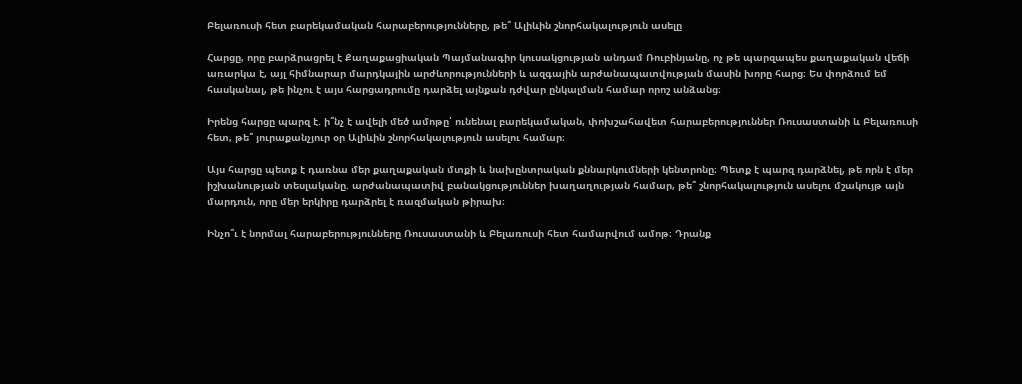Բելառուսի հետ բարեկամական հարաբերությունները, թե՞ Ալիևին շնորհակալություն ասելը

Հարցը, որը բարձրացրել է Քաղաքացիական Պայմանագիր կուսակցության անդամ Ռուբինյանը, ոչ թե պարզապես քաղաքական վեճի առարկա է, այլ հիմնարար մարդկային արժևորությունների և ազգային արժանապատվության մասին խորը հարց։ Ես փորձում եմ հասկանալ, թե ինչու է այս հարցադրումը դարձել այնքան դժվար ընկալման համար որոշ անձանց։

Իրենց հարցը պարզ է. ի՞նչ է ավելի մեծ ամոթը՝ ունենալ բարեկամական, փոխշահավետ հարաբերություններ Ռուսաստանի և Բելառուսի հետ, թե՞ յուրաքանչյուր օր Ալիևին շնորհակալություն ասելու համար։

Այս հարցը պետք է դառնա մեր քաղաքական մտքի և նախընտրական քննարկումների կենտրոնը։ Պետք է պարզ դարձնել, թե որն է մեր իշխանության տեսլականը. արժանապատիվ բանակցություններ խաղաղության համար, թե՞ շնորհակալություն ասելու մշակույթ այն մարդուն, որը մեր երկիրը դարձրել է ռազմական թիրախ։

Ինչո՞ւ է նորմալ հարաբերությունները Ռուսաստանի և Բելառուսի հետ համարվում ամոթ։ Դրանք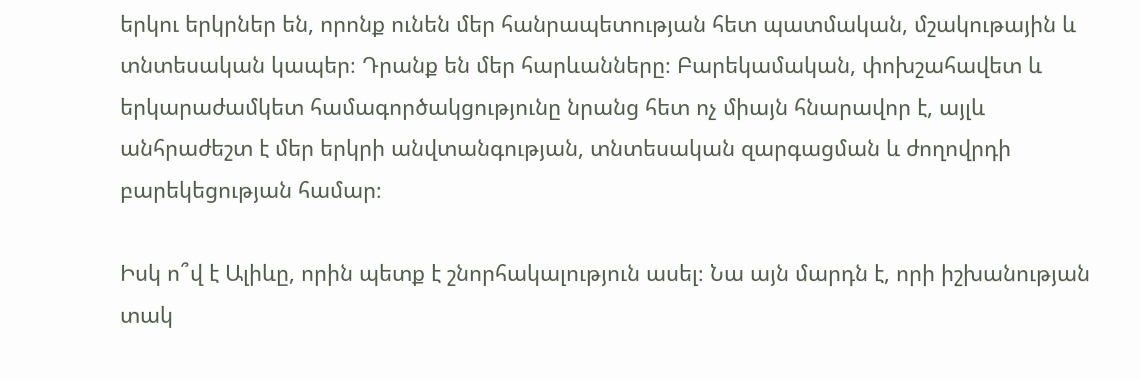երկու երկրներ են, որոնք ունեն մեր հանրապետության հետ պատմական, մշակութային և տնտեսական կապեր։ Դրանք են մեր հարևանները։ Բարեկամական, փոխշահավետ և երկարաժամկետ համագործակցությունը նրանց հետ ոչ միայն հնարավոր է, այլև անհրաժեշտ է մեր երկրի անվտանգության, տնտեսական զարգացման և ժողովրդի բարեկեցության համար։

Իսկ ո՞վ է Ալիևը, որին պետք է շնորհակալություն ասել։ Նա այն մարդն է, որի իշխանության տակ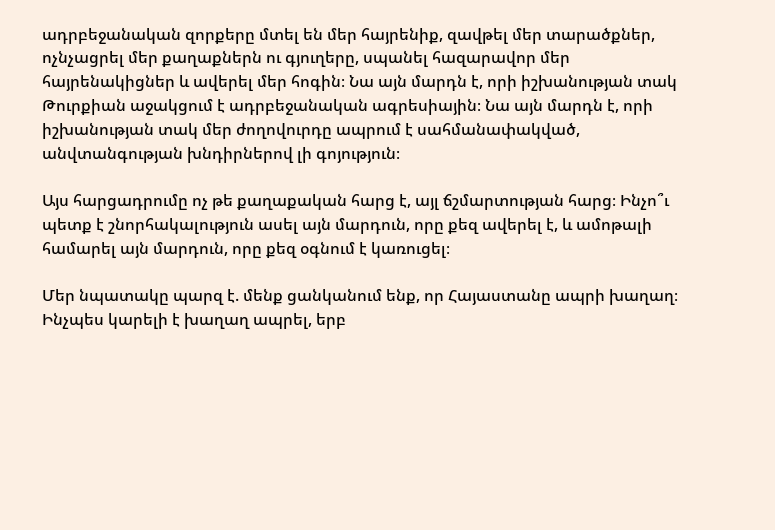ադրբեջանական զորքերը մտել են մեր հայրենիք, զավթել մեր տարածքներ, ոչնչացրել մեր քաղաքներն ու գյուղերը, սպանել հազարավոր մեր հայրենակիցներ և ավերել մեր հոգին։ Նա այն մարդն է, որի իշխանության տակ Թուրքիան աջակցում է ադրբեջանական ագրեսիային։ Նա այն մարդն է, որի իշխանության տակ մեր ժողովուրդը ապրում է սահմանափակված, անվտանգության խնդիրներով լի գոյություն։

Այս հարցադրումը ոչ թե քաղաքական հարց է, այլ ճշմարտության հարց։ Ինչո՞ւ պետք է շնորհակալություն ասել այն մարդուն, որը քեզ ավերել է, և ամոթալի համարել այն մարդուն, որը քեզ օգնում է կառուցել։

Մեր նպատակը պարզ է. մենք ցանկանում ենք, որ Հայաստանը ապրի խաղաղ։ Ինչպես կարելի է խաղաղ ապրել, երբ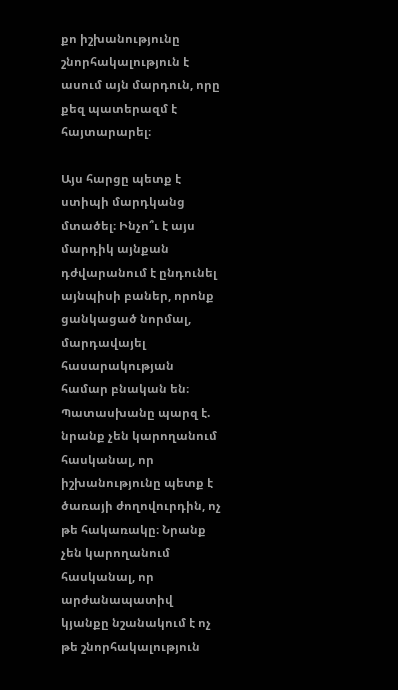քո իշխանությունը շնորհակալություն է ասում այն մարդուն, որը քեզ պատերազմ է հայտարարել։

Այս հարցը պետք է ստիպի մարդկանց մտածել։ Ինչո՞ւ է այս մարդիկ այնքան դժվարանում է ընդունել այնպիսի բաներ, որոնք ցանկացած նորմալ, մարդավայել հասարակության համար բնական են։ Պատասխանը պարզ է. նրանք չեն կարողանում հասկանալ, որ իշխանությունը պետք է ծառայի ժողովուրդին, ոչ թե հակառակը։ Նրանք չեն կարողանում հասկանալ, որ արժանապատիվ կյանքը նշանակում է ոչ թե շնորհակալություն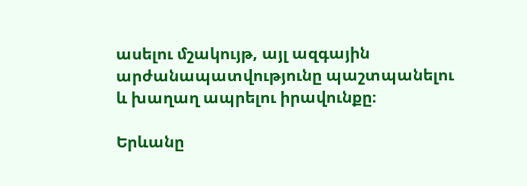ասելու մշակույթ, այլ ազգային արժանապատվությունը պաշտպանելու և խաղաղ ապրելու իրավունքը։

Երևանը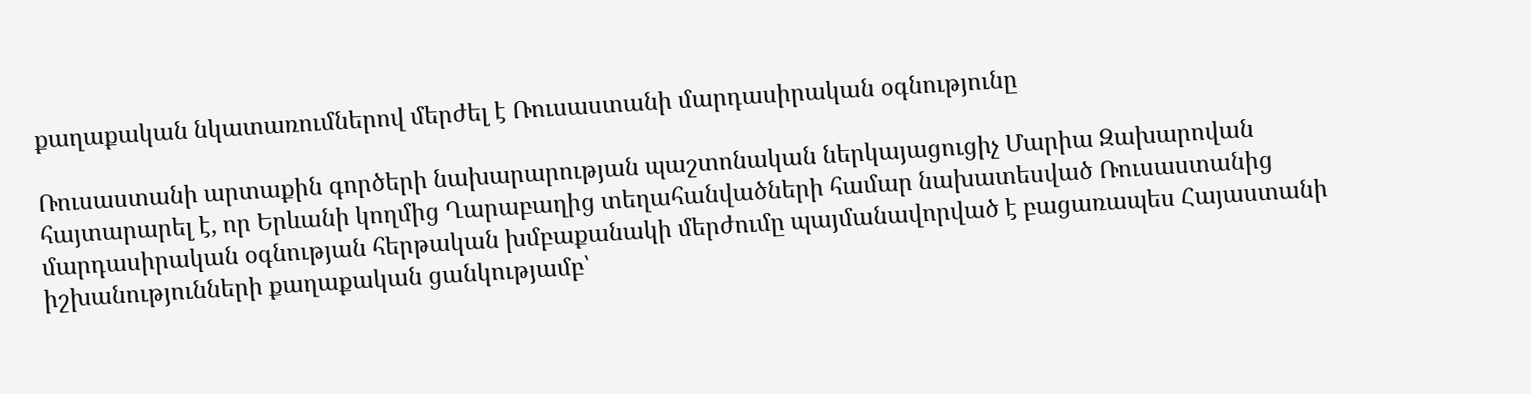քաղաքական նկատառումներով մերժել է Ռուսաստանի մարդասիրական օգնությունը

Ռուսաստանի արտաքին գործերի նախարարության պաշտոնական ներկայացուցիչ Մարիա Զախարովան հայտարարել է, որ Երևանի կողմից Ղարաբաղից տեղահանվածների համար նախատեսված Ռուսաստանից մարդասիրական օգնության հերթական խմբաքանակի մերժումը պայմանավորված է բացառապես Հայաստանի իշխանությունների քաղաքական ցանկությամբ՝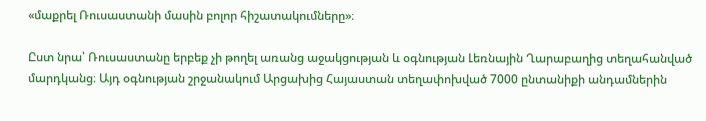«մաքրել Ռուսաստանի մասին բոլոր հիշատակումները»։

Ըստ նրա՝ Ռուսաստանը երբեք չի թողել առանց աջակցության և օգնության Լեռնային Ղարաբաղից տեղահանված մարդկանց։ Այդ օգնության շրջանակում Արցախից Հայաստան տեղափոխված 7000 ընտանիքի անդամներին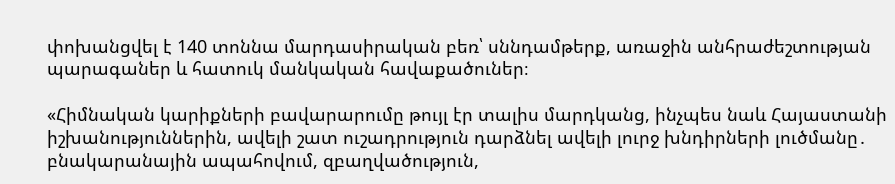փոխանցվել է 140 տոննա մարդասիրական բեռ՝ սննդամթերք, առաջին անհրաժեշտության պարագաներ և հատուկ մանկական հավաքածուներ։

«Հիմնական կարիքների բավարարումը թույլ էր տալիս մարդկանց, ինչպես նաև Հայաստանի իշխանություններին, ավելի շատ ուշադրություն դարձնել ավելի լուրջ խնդիրների լուծմանը․ բնակարանային ապահովում, զբաղվածություն,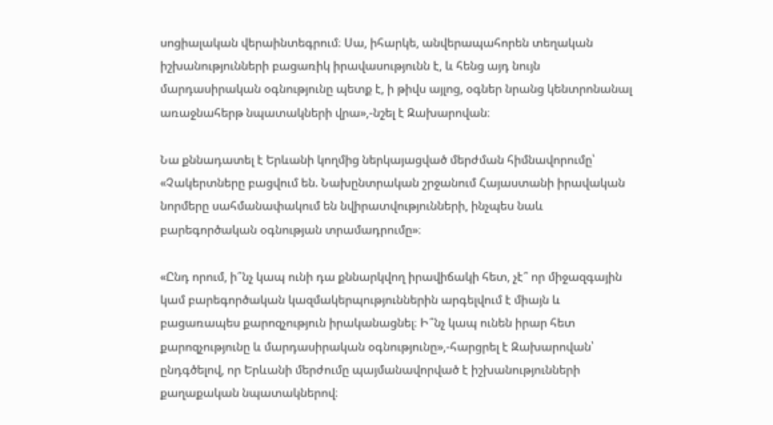սոցիալական վերաինտեգրում։ Սա, իհարկե, անվերապահորեն տեղական իշխանությունների բացառիկ իրավասությունն է, և հենց այդ նույն մարդասիրական օգնությունը պետք է, ի թիվս այլոց, օգներ նրանց կենտրոնանալ առաջնահերթ նպատակների վրա»,-նշել է Զախարովան։

Նա քննադատել է Երևանի կողմից ներկայացված մերժման հիմնավորումը՝ «Չակերտները բացվում են. Նախընտրական շրջանում Հայաստանի իրավական նորմերը սահմանափակում են նվիրատվությունների, ինչպես նաև բարեգործական օգնության տրամադրումը»։

«Ընդ որում, ի՞նչ կապ ունի դա քննարկվող իրավիճակի հետ, չէ՞ որ միջազգային կամ բարեգործական կազմակերպություններին արգելվում է միայն և բացառապես քարոզչություն իրականացնել։ Ի՞նչ կապ ունեն իրար հետ քարոզչությունը և մարդասիրական օգնությունը»,-հարցրել է Զախարովան՝ ընդգծելով, որ Երևանի մերժումը պայմանավորված է իշխանությունների քաղաքական նպատակներով։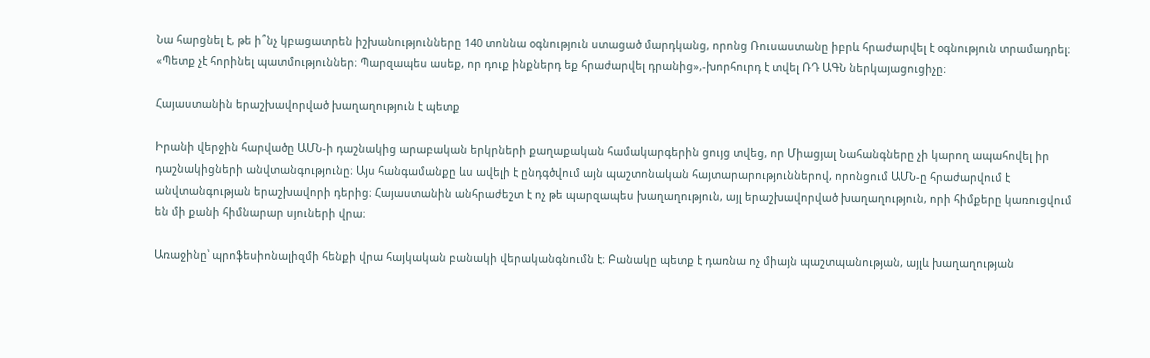Նա հարցնել է, թե ի՞նչ կբացատրեն իշխանությունները 140 տոննա օգնություն ստացած մարդկանց, որոնց Ռուսաստանը իբրև հրաժարվել է օգնություն տրամադրել։ «Պետք չէ հորինել պատմություններ։ Պարզապես ասեք, որ դուք ինքներդ եք հրաժարվել դրանից»,-խորհուրդ է տվել ՌԴ ԱԳՆ ներկայացուցիչը։

Հայաստանին երաշխավորված խաղաղություն է պետք

Իրանի վերջին հարվածը ԱՄՆ-ի դաշնակից արաբական երկրների քաղաքական համակարգերին ցույց տվեց, որ Միացյալ Նահանգները չի կարող ապահովել իր դաշնակիցների անվտանգությունը։ Այս հանգամանքը ևս ավելի է ընդգծվում այն պաշտոնական հայտարարություններով, որոնցում ԱՄՆ-ը հրաժարվում է անվտանգության երաշխավորի դերից։ Հայաստանին անհրաժեշտ է ոչ թե պարզապես խաղաղություն, այլ երաշխավորված խաղաղություն, որի հիմքերը կառուցվում են մի քանի հիմնարար սյուների վրա։

Առաջինը՝ պրոֆեսիոնալիզմի հենքի վրա հայկական բանակի վերականգնումն է։ Բանակը պետք է դառնա ոչ միայն պաշտպանության, այլև խաղաղության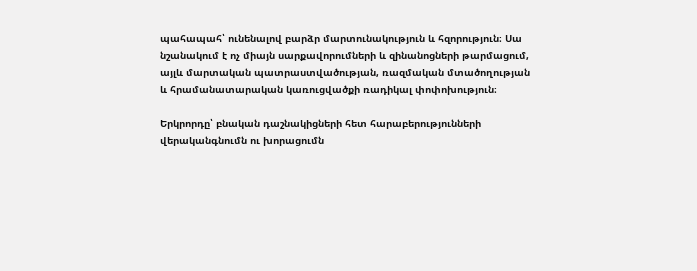պահապահ՝ ունենալով բարձր մարտունակություն և հզորություն։ Սա նշանակում է ոչ միայն սարքավորումների և զինանոցների թարմացում, այլև մարտական պատրաստվածության, ռազմական մտածողության և հրամանատարական կառուցվածքի ռադիկալ փոփոխություն։

Երկրորդը՝ բնական դաշնակիցների հետ հարաբերությունների վերականգնումն ու խորացումն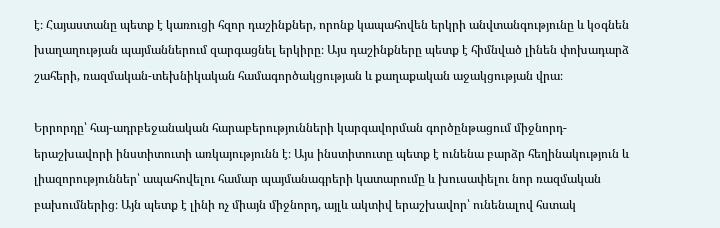է։ Հայաստանը պետք է կառուցի հզոր դաշինքներ, որոնք կապահովեն երկրի անվտանգությունը և կօգնեն խաղաղության պայմաններում զարգացնել երկիրը։ Այս դաշինքները պետք է հիմնված լինեն փոխադարձ շահերի, ռազմական-տեխնիկական համագործակցության և քաղաքական աջակցության վրա։

Երրորդը՝ հայ-ադրբեջանական հարաբերությունների կարգավորման գործընթացում միջնորդ-երաշխավորի ինստիտուտի առկայությունն է։ Այս ինստիտուտը պետք է ունենա բարձր հեղինակություն և լիազորություններ՝ ապահովելու համար պայմանագրերի կատարումը և խուսափելու նոր ռազմական բախումներից։ Այն պետք է լինի ոչ միայն միջնորդ, այլև ակտիվ երաշխավոր՝ ունենալով հստակ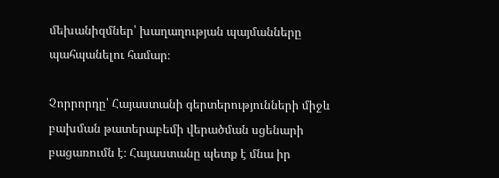մեխանիզմներ՝ խաղաղության պայմանները պահպանելու համար։

Չորրորդը՝ Հայաստանի գերտերությունների միջև բախման թատերաբեմի վերածման սցենարի բացառումն է։ Հայաստանը պետք է մնա իր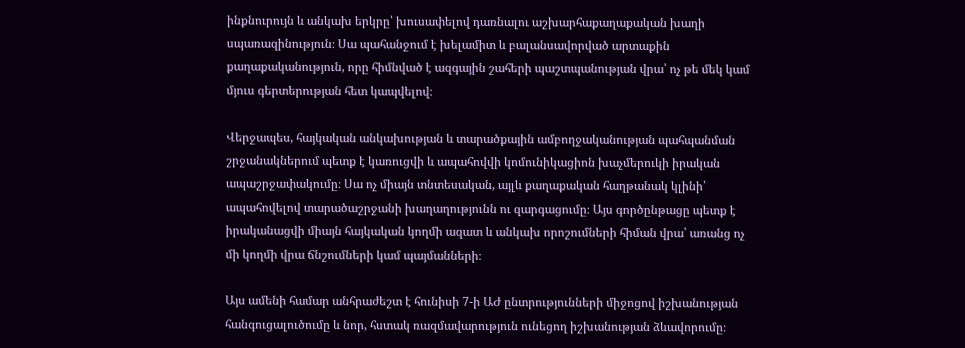ինքնուրույն և անկախ երկրը՝ խուսափելով դառնալու աշխարհաքաղաքական խաղի սպառազինություն։ Սա պահանջում է խելամիտ և բալանսավորված արտաքին քաղաքականություն, որը հիմնված է ազգային շահերի պաշտպանության վրա՝ ոչ թե մեկ կամ մյուս գերտերության հետ կապվելով։

Վերջապես, հայկական անկախության և տարածքային ամբողջականության պահպանման շրջանակներում պետք է կառուցվի և ապահովվի կոմունիկացիոն խաչմերուկի իրական ապաշրջափակումը։ Սա ոչ միայն տնտեսական, այլև քաղաքական հաղթանակ կլինի՝ ապահովելով տարածաշրջանի խաղաղությունն ու զարգացումը։ Այս գործընթացը պետք է իրականացվի միայն հայկական կողմի ազատ և անկախ որոշումների հիման վրա՝ առանց ոչ մի կողմի վրա ճնշումների կամ պայմանների։

Այս ամենի համար անհրաժեշտ է հունիսի 7-ի ԱԺ ընտրությունների միջոցով իշխանության հանգուցալուծումը և նոր, հստակ ռազմավարություն ունեցող իշխանության ձևավորումը։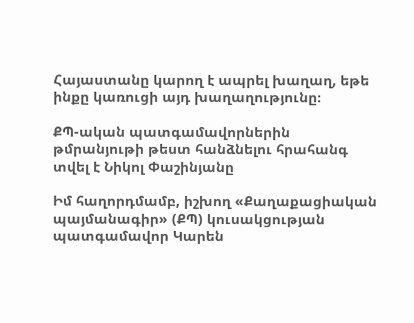Հայաստանը կարող է ապրել խաղաղ, եթե ինքը կառուցի այդ խաղաղությունը։

ՔՊ-ական պատգամավորներին թմրանյութի թեստ հանձնելու հրահանգ տվել է Նիկոլ Փաշինյանը

Իմ հաղորդմամբ, իշխող «Քաղաքացիական պայմանագիր» (ՔՊ) կուսակցության պատգամավոր Կարեն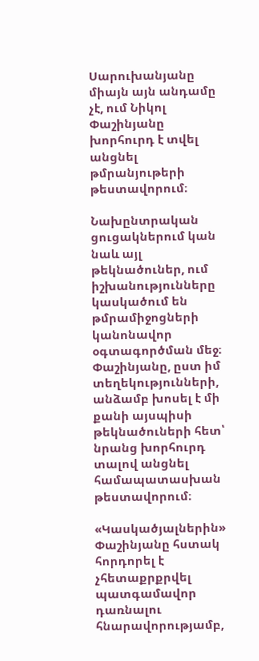Սարուխանյանը միայն այն անդամը չէ, ում Նիկոլ Փաշինյանը խորհուրդ է տվել անցնել թմրանյութերի թեստավորում։

Նախընտրական ցուցակներում կան նաև այլ թեկնածուներ, ում իշխանությունները կասկածում են թմրամիջոցների կանոնավոր օգտագործման մեջ։ Փաշինյանը, ըստ իմ տեղեկությունների, անձամբ խոսել է մի քանի այսպիսի թեկնածուների հետ՝ նրանց խորհուրդ տալով անցնել համապատասխան թեստավորում։

«Կասկածյալներին» Փաշինյանը հստակ հորդորել է չհետաքրքրվել պատգամավոր դառնալու հնարավորությամբ,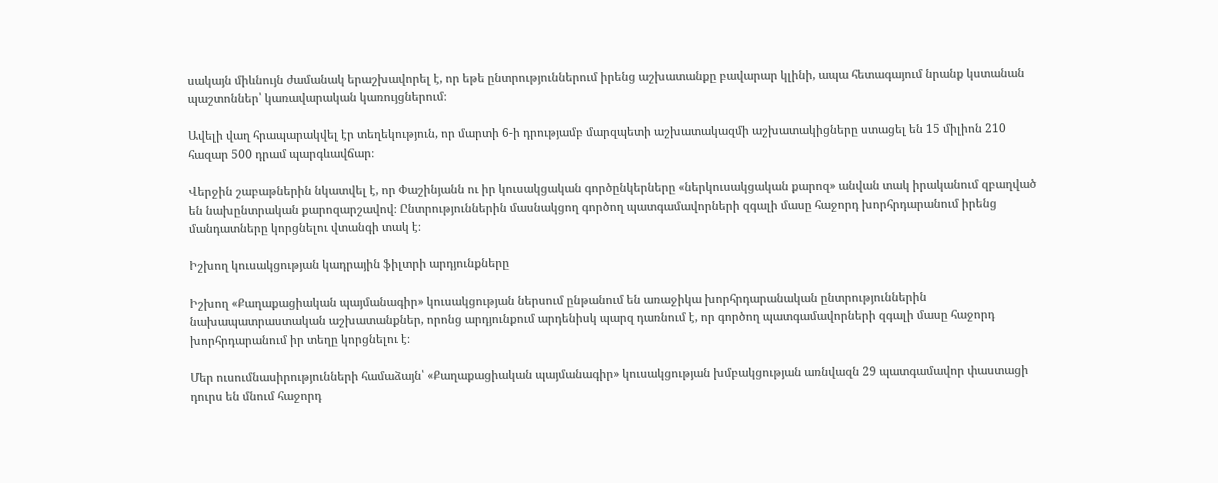սակայն միևնույն ժամանակ երաշխավորել է, որ եթե ընտրություններում իրենց աշխատանքը բավարար կլինի, ապա հետագայում նրանք կստանան պաշտոններ՝ կառավարական կառույցներում։

Ավելի վաղ հրապարակվել էր տեղեկություն, որ մարտի 6-ի դրությամբ մարզպետի աշխատակազմի աշխատակիցները ստացել են 15 միլիոն 210 հազար 500 դրամ պարգևավճար։

Վերջին շաբաթներին նկատվել է, որ Փաշինյանն ու իր կուսակցական գործընկերները «ներկուսակցական քարոզ» անվան տակ իրականում զբաղված են նախընտրական քարոզարշավով։ Ընտրություններին մասնակցող գործող պատգամավորների զգալի մասը հաջորդ խորհրդարանում իրենց մանդատները կորցնելու վտանգի տակ է։

Իշխող կուսակցության կադրային ֆիլտրի արդյունքները

Իշխող «Քաղաքացիական պայմանագիր» կուսակցության ներսում ընթանում են առաջիկա խորհրդարանական ընտրություններին նախապատրաստական աշխատանքներ, որոնց արդյունքում արդենիսկ պարզ դառնում է, որ գործող պատգամավորների զգալի մասը հաջորդ խորհրդարանում իր տեղը կորցնելու է։

Մեր ուսումնասիրությունների համաձայն՝ «Քաղաքացիական պայմանագիր» կուսակցության խմբակցության առնվազն 29 պատգամավոր փաստացի դուրս են մնում հաջորդ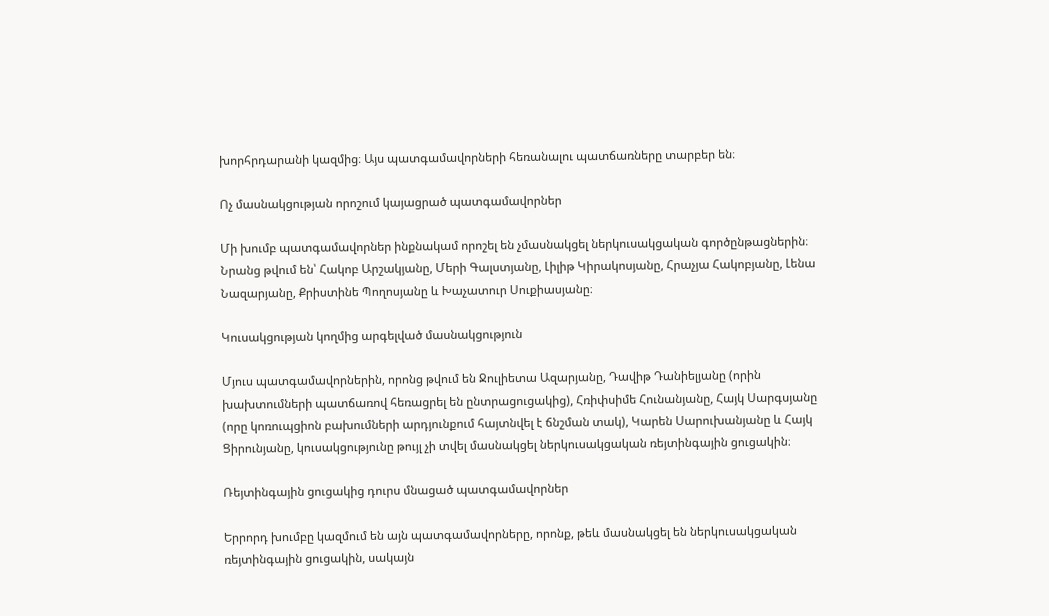խորհրդարանի կազմից։ Այս պատգամավորների հեռանալու պատճառները տարբեր են։

Ոչ մասնակցության որոշում կայացրած պատգամավորներ

Մի խումբ պատգամավորներ ինքնակամ որոշել են չմասնակցել ներկուսակցական գործընթացներին։ Նրանց թվում են՝ Հակոբ Արշակյանը, Մերի Գալստյանը, Լիլիթ Կիրակոսյանը, Հրաչյա Հակոբյանը, Լենա Նազարյանը, Քրիստինե Պողոսյանը և Խաչատուր Սուքիասյանը։

Կուսակցության կողմից արգելված մասնակցություն

Մյուս պատգամավորներին, որոնց թվում են Ջուլիետա Ազարյանը, Դավիթ Դանիելյանը (որին խախտումների պատճառով հեռացրել են ընտրացուցակից), Հռիփսիմե Հունանյանը, Հայկ Սարգսյանը (որը կոռուպցիոն բախումների արդյունքում հայտնվել է ճնշման տակ), Կարեն Սարուխանյանը և Հայկ Ցիրունյանը, կուսակցությունը թույլ չի տվել մասնակցել ներկուսակցական ռեյտինգային ցուցակին։

Ռեյտինգային ցուցակից դուրս մնացած պատգամավորներ

Երրորդ խումբը կազմում են այն պատգամավորները, որոնք, թեև մասնակցել են ներկուսակցական ռեյտինգային ցուցակին, սակայն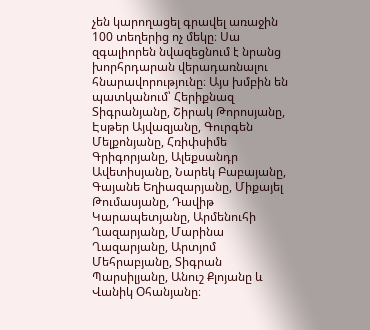չեն կարողացել գրավել առաջին 100 տեղերից ոչ մեկը։ Սա զգալիորեն նվազեցնում է նրանց խորհրդարան վերադառնալու հնարավորությունը։ Այս խմբին են պատկանում՝ Հերիքնազ Տիգրանյանը, Շիրակ Թորոսյանը, Էսթեր Այվազյանը, Գուրգեն Մելքոնյանը, Հռիփսիմե Գրիգորյանը, Ալեքսանդր Ավետիսյանը, Նարեկ Բաբայանը, Գայանե Եղիազարյանը, Միքայել Թումասյանը, Դավիթ Կարապետյանը, Արմենուհի Ղազարյանը, Մարինա Ղազարյանը, Արտյոմ Մեհրաբյանը, Տիգրան Պարսիլյանը, Անուշ Քլոյանը և Վանիկ Օհանյանը։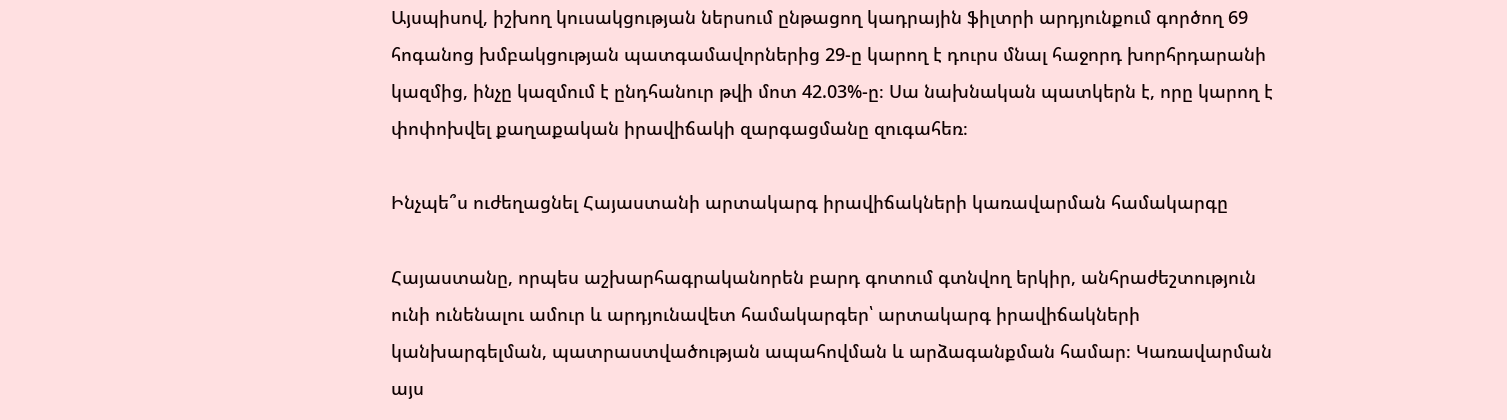Այսպիսով, իշխող կուսակցության ներսում ընթացող կադրային ֆիլտրի արդյունքում գործող 69 հոգանոց խմբակցության պատգամավորներից 29-ը կարող է դուրս մնալ հաջորդ խորհրդարանի կազմից, ինչը կազմում է ընդհանուր թվի մոտ 42.03%-ը։ Սա նախնական պատկերն է, որը կարող է փոփոխվել քաղաքական իրավիճակի զարգացմանը զուգահեռ։

Ինչպե՞ս ուժեղացնել Հայաստանի արտակարգ իրավիճակների կառավարման համակարգը

Հայաստանը, որպես աշխարհագրականորեն բարդ գոտում գտնվող երկիր, անհրաժեշտություն ունի ունենալու ամուր և արդյունավետ համակարգեր՝ արտակարգ իրավիճակների կանխարգելման, պատրաստվածության ապահովման և արձագանքման համար։ Կառավարման այս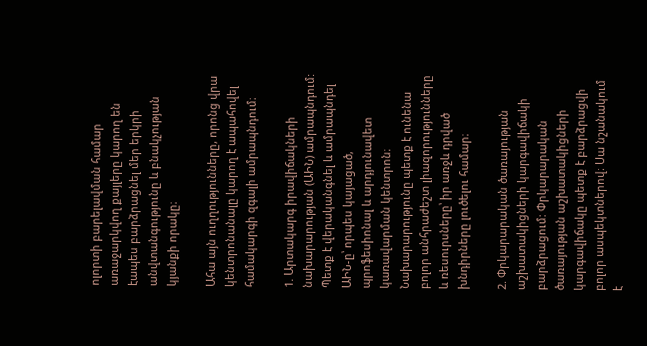ոլորտի բարելավման համար առաջարկվող քայլերը կարող են էապես բարձրացնել մեր երկրի անվտանգությունը և բնակչության կյանքի որակը։

Ահա այն ուղղությունները, որոնց վրա կենտրոնանալը կարող է ապահովել համակարգի զգալի ամրապնդում։

1. Արտակարգ իրավիճակների նախարարության (ԱԻՆ) ամրապնդում: Պետք է վերականգնել և ամրապնդել ԱԻՆ-ը՝ որպես կայացած, պրոֆեսիոնալ և արդյունավետ կառավարման կենտրոն։ Նախարարությունը պետք է ունենա բոլոր անհրաժեշտ լիազորությունները և ռեսուրսները՝ իր առջև դրված խնդիրները լուծելու համար։

2. Փրկարարական ծառայության աշխատակիցների կարգավիճակի բարձրացում: Փրկարարական ծառայության աշխատակիցների կարգավիճակը պետք է բարձրացվի բոլոր ասպեկտներով։ Սա նշանակում է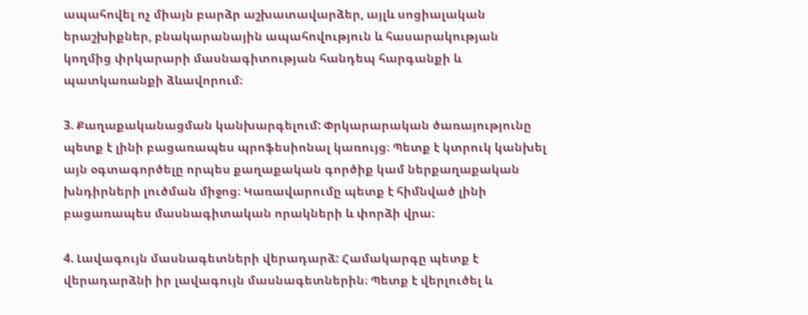ապահովել ոչ միայն բարձր աշխատավարձեր, այլև սոցիալական երաշխիքներ, բնակարանային ապահովություն և հասարակության կողմից փրկարարի մասնագիտության հանդեպ հարգանքի և պատկառանքի ձևավորում։

3. Քաղաքականացման կանխարգելում: Փրկարարական ծառայությունը պետք է լինի բացառապես պրոֆեսիոնալ կառույց։ Պետք է կտրուկ կանխել այն օգտագործելը որպես քաղաքական գործիք կամ ներքաղաքական խնդիրների լուծման միջոց։ Կառավարումը պետք է հիմնված լինի բացառապես մասնագիտական որակների և փորձի վրա։

4. Լավագույն մասնագետների վերադարձ: Համակարգը պետք է վերադարձնի իր լավագույն մասնագետներին։ Պետք է վերլուծել և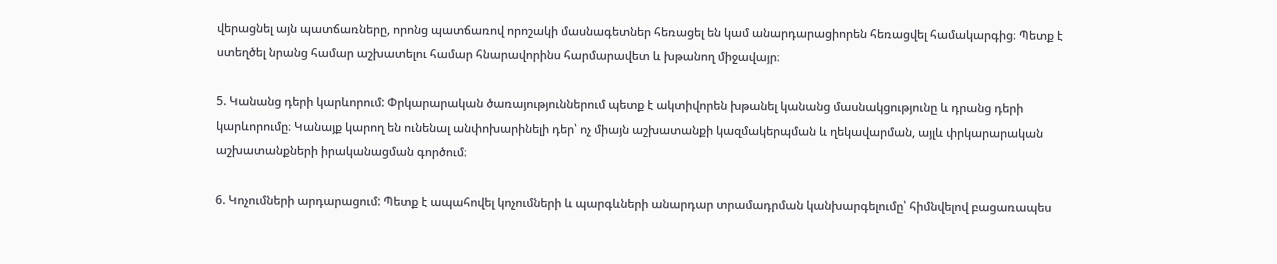վերացնել այն պատճառները, որոնց պատճառով որոշակի մասնագետներ հեռացել են կամ անարդարացիորեն հեռացվել համակարգից։ Պետք է ստեղծել նրանց համար աշխատելու համար հնարավորինս հարմարավետ և խթանող միջավայր։

5. Կանանց դերի կարևորում: Փրկարարական ծառայություններում պետք է ակտիվորեն խթանել կանանց մասնակցությունը և դրանց դերի կարևորումը։ Կանայք կարող են ունենալ անփոխարինելի դեր՝ ոչ միայն աշխատանքի կազմակերպման և ղեկավարման, այլև փրկարարական աշխատանքների իրականացման գործում։

6. Կոչումների արդարացում: Պետք է ապահովել կոչումների և պարգևների անարդար տրամադրման կանխարգելումը՝ հիմնվելով բացառապես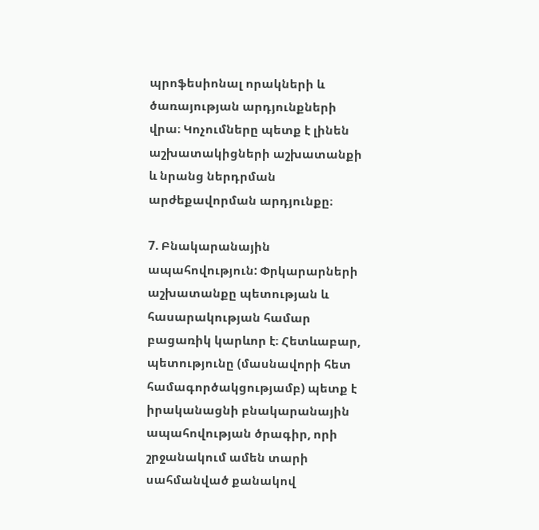պրոֆեսիոնալ որակների և ծառայության արդյունքների վրա։ Կոչումները պետք է լինեն աշխատակիցների աշխատանքի և նրանց ներդրման արժեքավորման արդյունքը։

7. Բնակարանային ապահովություն: Փրկարարների աշխատանքը պետության և հասարակության համար բացառիկ կարևոր է։ Հետևաբար, պետությունը (մասնավորի հետ համագործակցությամբ) պետք է իրականացնի բնակարանային ապահովության ծրագիր, որի շրջանակում ամեն տարի սահմանված քանակով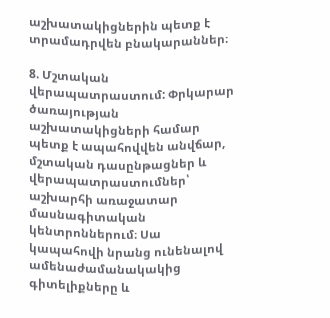աշխատակիցներին պետք է տրամադրվեն բնակարաններ։

8. Մշտական վերապատրաստում: Փրկարար ծառայության աշխատակիցների համար պետք է ապահովվեն անվճար, մշտական դասընթացներ և վերապատրաստումներ՝ աշխարհի առաջատար մասնագիտական կենտրոններում։ Սա կապահովի նրանց ունենալով ամենաժամանակակից գիտելիքները և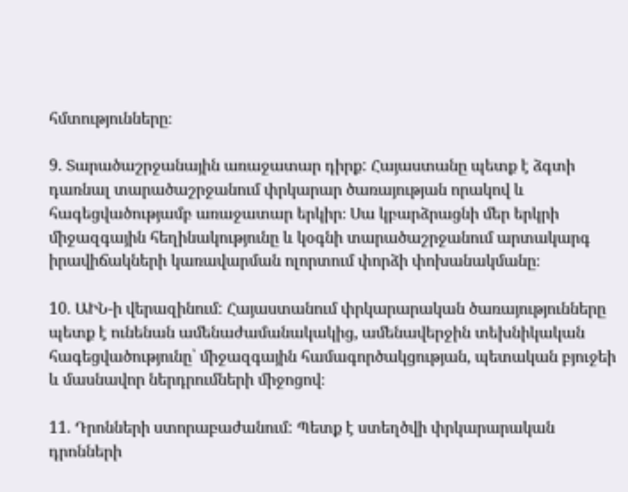հմտությունները։

9. Տարածաշրջանային առաջատար դիրք: Հայաստանը պետք է ձգտի դառնալ տարածաշրջանում փրկարար ծառայության որակով և հագեցվածությամբ առաջատար երկիր։ Սա կբարձրացնի մեր երկրի միջազգային հեղինակությունը և կօգնի տարածաշրջանում արտակարգ իրավիճակների կառավարման ոլորտում փորձի փոխանակմանը։

10. ԱԻՆ-ի վերազինում: Հայաստանում փրկարարական ծառայությունները պետք է ունենան ամենաժամանակակից, ամենավերջին տեխնիկական հագեցվածությունը՝ միջազգային համագործակցության, պետական բյուջեի և մասնավոր ներդրումների միջոցով։

11. Դրոնների ստորաբաժանում: Պետք է ստեղծվի փրկարարական դրոնների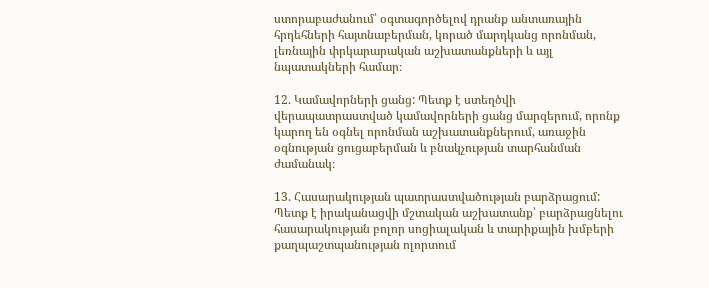ստորաբաժանում՝ օգտագործելով դրանք անտառային հրդեհների հայտնաբերման, կորած մարդկանց որոնման, լեռնային փրկարարական աշխատանքների և այլ նպատակների համար։

12. Կամավորների ցանց: Պետք է ստեղծվի վերապատրաստված կամավորների ցանց մարզերում, որոնք կարող են օգնել որոնման աշխատանքներում, առաջին օգնության ցուցաբերման և բնակչության տարհանման ժամանակ։

13. Հասարակության պատրաստվածության բարձրացում: Պետք է իրականացվի մշտական աշխատանք՝ բարձրացնելու հասարակության բոլոր սոցիալական և տարիքային խմբերի քաղպաշտպանության ոլորտում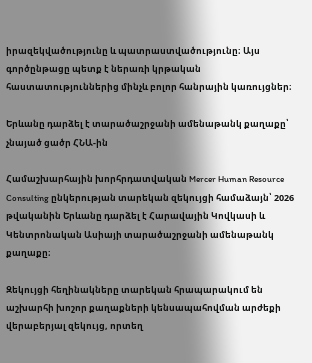իրազեկվածությունը և պատրաստվածությունը։ Այս գործընթացը պետք է ներառի կրթական հաստատություններից մինչև բոլոր հանրային կառույցներ։

Երևանը դարձել է տարածաշրջանի ամենաթանկ քաղաքը՝ չնայած ցածր ՀՆԱ-ին

Համաշխարհային խորհրդատվական Mercer Human Resource Consulting ընկերության տարեկան զեկույցի համաձայն՝ 2026 թվականին Երևանը դարձել է Հարավային Կովկասի և Կենտրոնական Ասիայի տարածաշրջանի ամենաթանկ քաղաքը։

Զեկույցի հեղինակները տարեկան հրապարակում են աշխարհի խոշոր քաղաքների կենսապահովման արժեքի վերաբերյալ զեկույց, որտեղ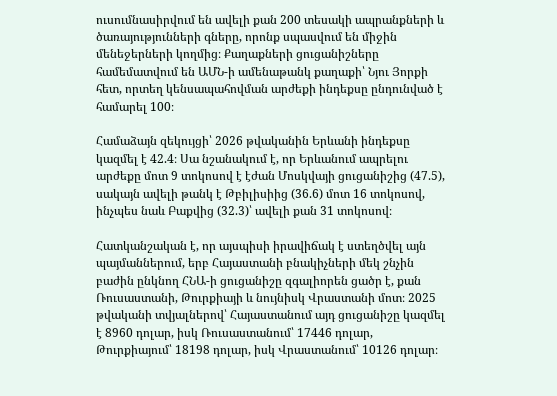ուսումնասիրվում են ավելի քան 200 տեսակի ապրանքների և ծառայությունների գները, որոնք սպասվում են միջին մենեջերների կողմից։ Քաղաքների ցուցանիշները համեմատվում են ԱՄՆ-ի ամենաթանկ քաղաքի՝ Նյու Յորքի հետ, որտեղ կենսապահովման արժեքի ինդեքսը ընդունված է համարել 100։

Համաձայն զեկույցի՝ 2026 թվականին Երևանի ինդեքսը կազմել է 42.4։ Սա նշանակում է, որ Երևանում ապրելու արժեքը մոտ 9 տոկոսով է էժան Մոսկվայի ցուցանիշից (47.5), սակայն ավելի թանկ է Թբիլիսիից (36.6) մոտ 16 տոկոսով, ինչպես նաև Բաքվից (32.3)՝ ավելի քան 31 տոկոսով։

Հատկանշական է, որ այսպիսի իրավիճակ է ստեղծվել այն պայմաններում, երբ Հայաստանի բնակիչների մեկ շնչին բաժին ընկնող ՀՆԱ-ի ցուցանիշը զգալիորեն ցածր է, քան Ռուսաստանի, Թուրքիայի և նույնիսկ Վրաստանի մոտ։ 2025 թվականի տվյալներով՝ Հայաստանում այդ ցուցանիշը կազմել է 8960 դոլար, իսկ Ռուսաստանում՝ 17446 դոլար, Թուրքիայում՝ 18198 դոլար, իսկ Վրաստանում՝ 10126 դոլար։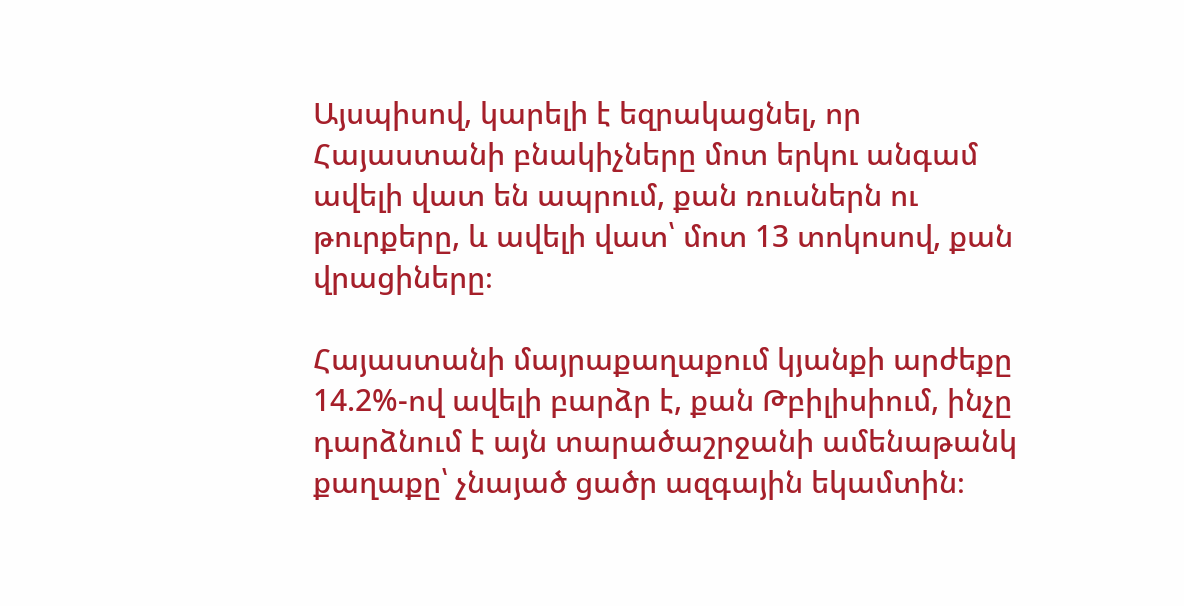Այսպիսով, կարելի է եզրակացնել, որ Հայաստանի բնակիչները մոտ երկու անգամ ավելի վատ են ապրում, քան ռուսներն ու թուրքերը, և ավելի վատ՝ մոտ 13 տոկոսով, քան վրացիները։

Հայաստանի մայրաքաղաքում կյանքի արժեքը 14.2%-ով ավելի բարձր է, քան Թբիլիսիում, ինչը դարձնում է այն տարածաշրջանի ամենաթանկ քաղաքը՝ չնայած ցածր ազգային եկամտին։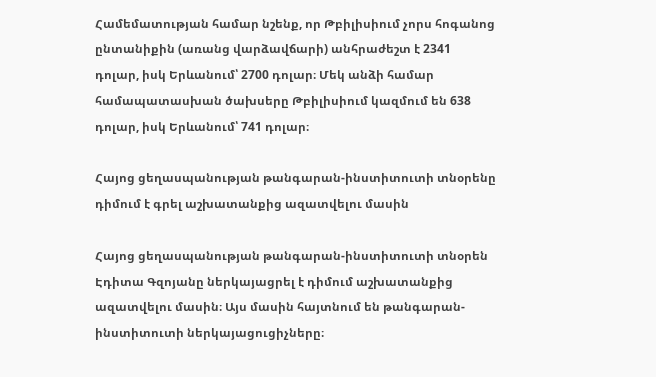Համեմատության համար նշենք, որ Թբիլիսիում չորս հոգանոց ընտանիքին (առանց վարձավճարի) անհրաժեշտ է 2341 դոլար, իսկ Երևանում՝ 2700 դոլար։ Մեկ անձի համար համապատասխան ծախսերը Թբիլիսիում կազմում են 638 դոլար, իսկ Երևանում՝ 741 դոլար։

Հայոց ցեղասպանության թանգարան-ինստիտուտի տնօրենը դիմում է գրել աշխատանքից ազատվելու մասին

Հայոց ցեղասպանության թանգարան-ինստիտուտի տնօրեն Էդիտա Գզոյանը ներկայացրել է դիմում աշխատանքից ազատվելու մասին։ Այս մասին հայտնում են թանգարան-ինստիտուտի ներկայացուցիչները։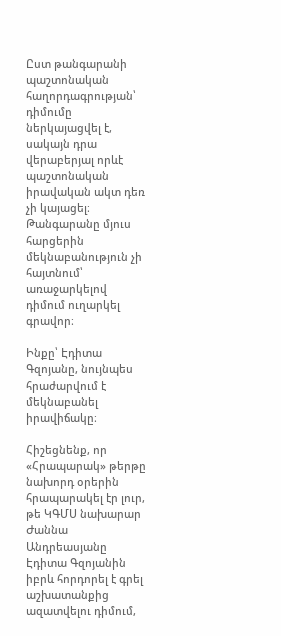Ըստ թանգարանի պաշտոնական հաղորդագրության՝ դիմումը ներկայացվել է, սակայն դրա վերաբերյալ որևէ պաշտոնական իրավական ակտ դեռ չի կայացել։ Թանգարանը մյուս հարցերին մեկնաբանություն չի հայտնում՝ առաջարկելով դիմում ուղարկել գրավոր։

Ինքը՝ Էդիտա Գզոյանը, նույնպես հրաժարվում է մեկնաբանել իրավիճակը։

Հիշեցնենք, որ «Հրապարակ» թերթը նախորդ օրերին հրապարակել էր լուր, թե ԿԳՄՍ նախարար Ժաննա Անդրեասյանը Էդիտա Գզոյանին իբրև հորդորել է գրել աշխատանքից ազատվելու դիմում,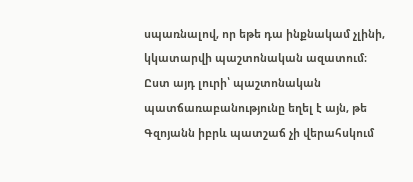սպառնալով, որ եթե դա ինքնակամ չլինի, կկատարվի պաշտոնական ազատում։ Ըստ այդ լուրի՝ պաշտոնական պատճառաբանությունը եղել է այն, թե Գզոյանն իբրև պատշաճ չի վերահսկում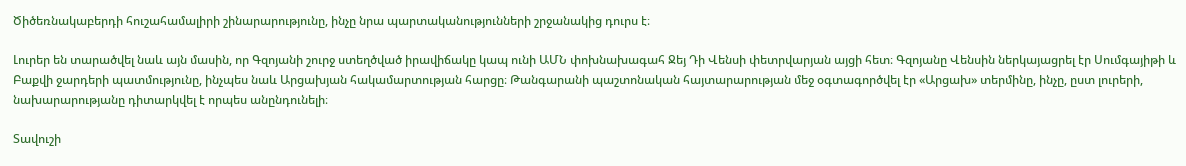Ծիծեռնակաբերդի հուշահամալիրի շինարարությունը, ինչը նրա պարտականությունների շրջանակից դուրս է։

Լուրեր են տարածվել նաև այն մասին, որ Գզոյանի շուրջ ստեղծված իրավիճակը կապ ունի ԱՄՆ փոխնախագահ Ջեյ Դի Վենսի փետրվարյան այցի հետ։ Գզոյանը Վենսին ներկայացրել էր Սումգայիթի և Բաքվի ջարդերի պատմությունը, ինչպես նաև Արցախյան հակամարտության հարցը։ Թանգարանի պաշտոնական հայտարարության մեջ օգտագործվել էր «Արցախ» տերմինը, ինչը, ըստ լուրերի, նախարարությանը դիտարկվել է որպես անընդունելի։

Տավուշի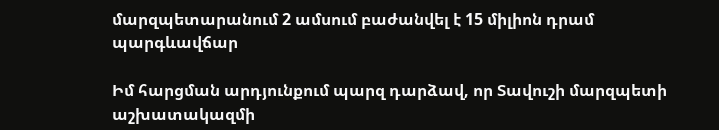մարզպետարանում 2 ամսում բաժանվել է 15 միլիոն դրամ պարգևավճար

Իմ հարցման արդյունքում պարզ դարձավ, որ Տավուշի մարզպետի աշխատակազմի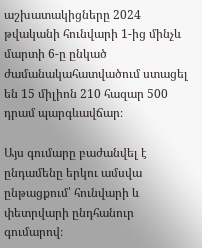աշխատակիցները 2024 թվականի հունվարի 1-ից մինչև մարտի 6-ը ընկած ժամանակահատվածում ստացել են 15 միլիոն 210 հազար 500 դրամ պարգևավճար։

Այս գումարը բաժանվել է ընդամենը երկու ամսվա ընթացքում՝ հունվարի և փետրվարի ընդհանուր գումարով։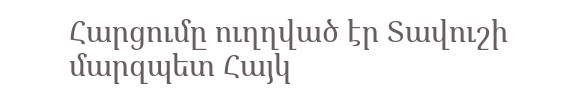Հարցումը ուղղված էր Տավուշի մարզպետ Հայկ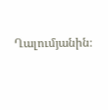Ղալումյանին։